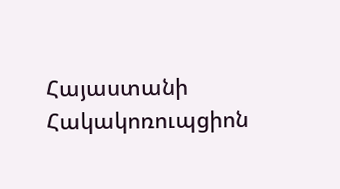Հայաստանի Հակակոռուպցիոն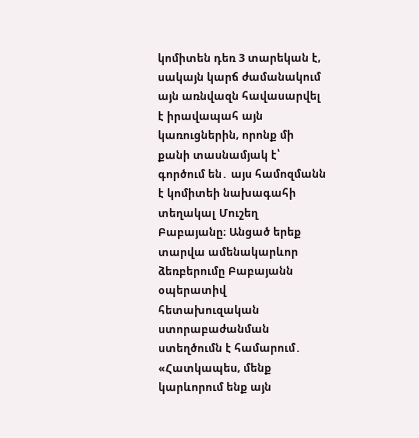կոմիտեն դեռ 3 տարեկան է, սակայն կարճ ժամանակում այն առնվազն հավասարվել է իրավապահ այն կառուցներին, որոնք մի քանի տասնամյակ է՝ գործում են․ այս համոզմանն է կոմիտեի նախագահի տեղակալ Մուշեղ Բաբայանը։ Անցած երեք տարվա ամենակարևոր ձեռբերումը Բաբայանն օպերատիվ հետախուզական ստորաբաժանման ստեղծումն է համարում․
«Հատկապես, մենք կարևորում ենք այն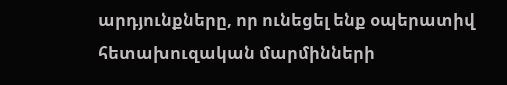արդյունքները, որ ունեցել ենք օպերատիվ հետախուզական մարմինների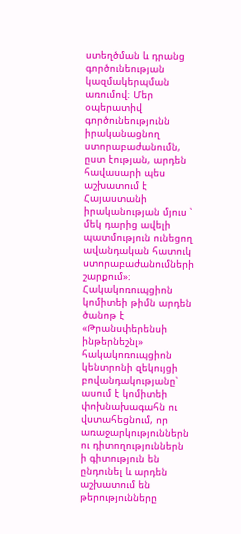ստեղծման և դրանց գործունեության կազմակերպման առումով։ Մեր օպերատիվ գործունեությունն իրականացնող ստորաբաժանումն, ըստ էության, արդեն հավասարի պես աշխատում է Հայաստանի իրականության մյուս ՝ մեկ դարից ավելի պատմություն ունեցող ավանդական հատուկ ստորաբաժանումների շարքում»։
Հակակոռուպցիոն կոմիտեի թիմն արդեն ծանոթ է «Թրանսփերենսի ինթերնեշնլ» հակակոռուպցիոն կենտրոնի զեկույցի բովանդակությանը՝ ասում է կոմիտեի փոխնախագահն ու վստահեցնում, որ առաջարկություններն ու դիտողություններն ի գիտություն են ընդունել և արդեն աշխատում են թերությունները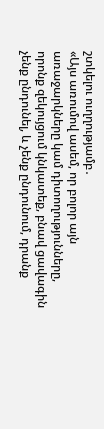շտկելու ուղղությամբ․
«Այս առումով ասեմ, որ բոլոր այն առաջարկները կամ դիտողությունները, որոնք զեկույցում կնկատեք, բնավ ցավագին չենք ընդունել, և չենք ընդունում, դրանք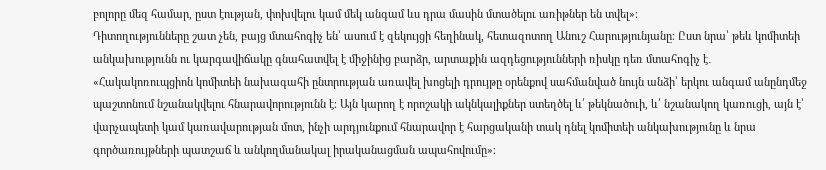բոլորը մեզ համար, ըստ էության, փոխվելու կամ մեկ անգամ ևս դրա մասին մտածելու առիթներ են տվել»։
Դիտողությունները շատ չեն, բայց մտահոգիչ են՝ ասում է զեկույցի հեղինակ, հետազոտող Անուշ Հարությունյանը։ Ըստ նրա՝ թեև կոմիտեի անկախությունն ու կարգավիճակը գնահատվել է միջինից բարձր, արտաքին ազդեցությունների ռիսկը դեռ մտահոգիչ է․
«Հակակոռուպցիոն կոմիտեի նախագահի ընտրության առավել խոցելի դրույթը օրենքով սահմանված նույն անձի՝ երկու անգամ անընդմեջ պաշտոնում նշանակվելու հնարավորությունն է։ Այն կարող է որոշակի ակնկալիքներ ստեղծել և՛ թեկնածուի, և՛ նշանակող կառուցի, այն է՝ վարչապետի կամ կառավարության մոտ, ինչի արդյունքում հնարավոր է հարցականի տակ դնել կոմիտեի անկախությունը և նրա գործառույթների պատշաճ և անկողմանակալ իրականացման ապահովումը»։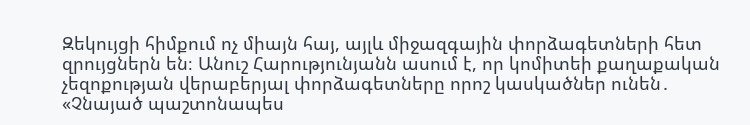Զեկույցի հիմքում ոչ միայն հայ, այլև միջազգային փորձագետների հետ զրույցներն են։ Անուշ Հարությունյանն ասում է, որ կոմիտեի քաղաքական չեզոքության վերաբերյալ փորձագետները որոշ կասկածներ ունեն․
«Չնայած պաշտոնապես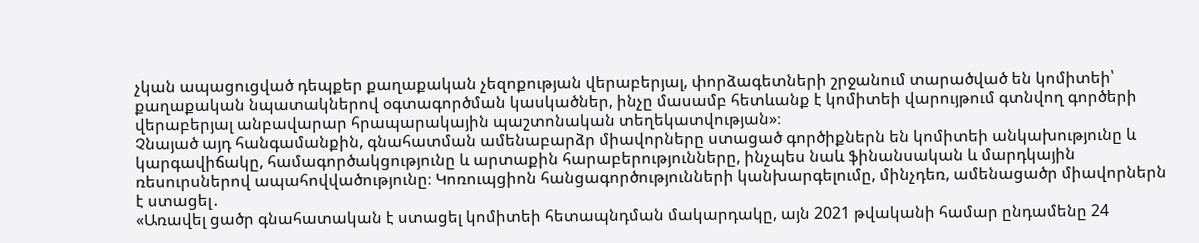չկան ապացուցված դեպքեր քաղաքական չեզոքության վերաբերյալ, փորձագետների շրջանում տարածված են կոմիտեի՝ քաղաքական նպատակներով օգտագործման կասկածներ, ինչը մասամբ հետևանք է կոմիտեի վարույթում գտնվող գործերի վերաբերյալ անբավարար հրապարակային պաշտոնական տեղեկատվության»։
Չնայած այդ հանգամանքին, գնահատման ամենաբարձր միավորները ստացած գործիքներն են կոմիտեի անկախությունը և կարգավիճակը, համագործակցությունը և արտաքին հարաբերությունները, ինչպես նաև ֆինանսական և մարդկային ռեսուրսներով ապահովվածությունը։ Կոռուպցիոն հանցագործությունների կանխարգելումը, մինչդեռ, ամենացածր միավորներն է ստացել․
«Առավել ցածր գնահատական է ստացել կոմիտեի հետապնդման մակարդակը, այն 2021 թվականի համար ընդամենը 24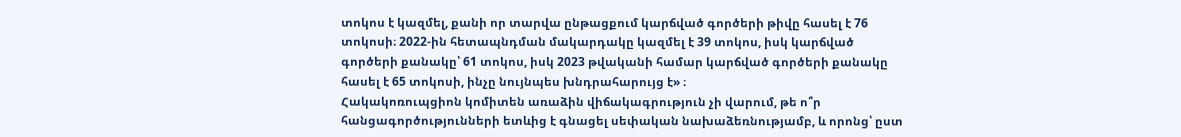տոկոս է կազմել, քանի որ տարվա ընթացքում կարճված գործերի թիվը հասել է 76 տոկոսի։ 2022-ին հետապնդման մակարդակը կազմել է 39 տոկոս, իսկ կարճված գործերի քանակը՝ 61 տոկոս, իսկ 2023 թվականի համար կարճված գործերի քանակը հասել է 65 տոկոսի, ինչը նույնպես խնդրահարույց է» ։
Հակակոռուպցիոն կոմիտեն առաձին վիճակագրություն չի վարում, թե ո՞ր հանցագործությունների ետևից է գնացել սեփական նախաձեռնությամբ, և որոնց՝ ըստ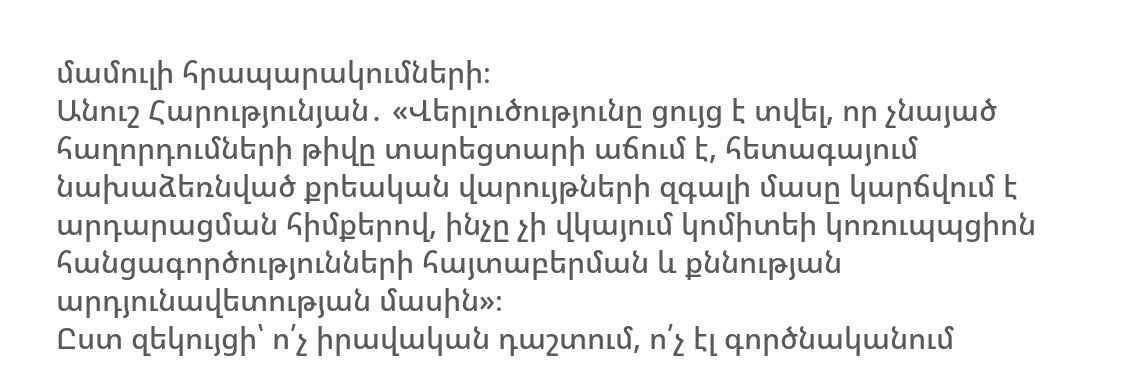մամուլի հրապարակումների։
Անուշ Հարությունյան․ «Վերլուծությունը ցույց է տվել, որ չնայած հաղորդումների թիվը տարեցտարի աճում է, հետագայում նախաձեռնված քրեական վարույթների զգալի մասը կարճվում է արդարացման հիմքերով, ինչը չի վկայում կոմիտեի կոռուպպցիոն հանցագործությունների հայտաբերման և քննության արդյունավետության մասին»։
Ըստ զեկույցի՝ ո՛չ իրավական դաշտում, ո՛չ էլ գործնականում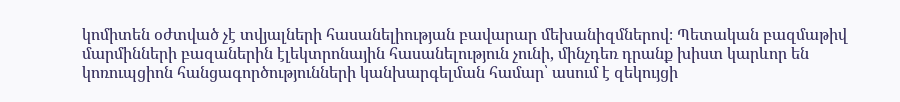կոմիտեն օժտված չէ տվյալների հասանելիության բավարար մեխանիզմներով։ Պետական բազմաթիվ մարմինների բազաներին էլեկտրոնային հասանելություն չունի, մինչդեռ դրանք խիստ կարևոր են կոռուպցիոն հանցագործությունների կանխարգելման համար՝ ասում է զեկույցի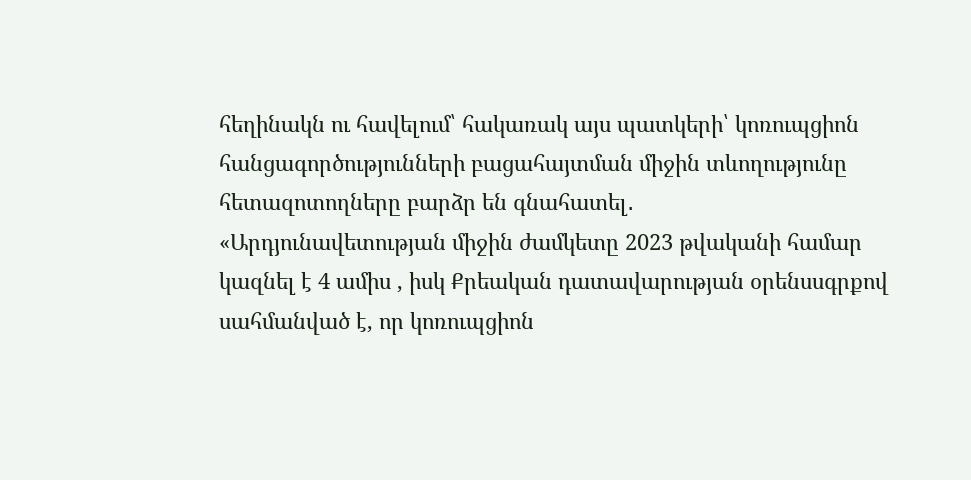հեղինակն ու հավելում՝ հակառակ այս պատկերի՝ կոռուպցիոն հանցագործությունների բացահայտման միջին տևողությունը հետազոտողները բարձր են գնահատել․
«Արդյունավետության միջին ժամկետը 2023 թվականի համար կազնել է 4 ամիս , իսկ Քրեական դատավարության օրենսսգրքով սահմանված է, որ կոռուպցիոն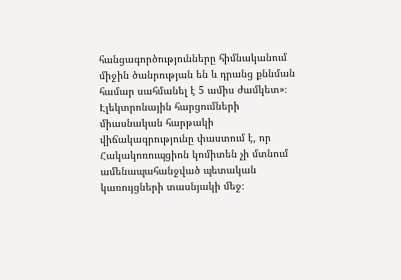հանցագործությունները հիմնականում միջին ծանրության են և դրանց քննման համար սահմանել է 5 ամիս ժամկետ»։
Էլեկտրոնային հարցումների միասնական հարթակի վիճակագրությունը փաստում է, որ Հակակոռուպցիոն կոմիտեն չի մտնում ամենապահանջված պետական կառույցների տասնյակի մեջ։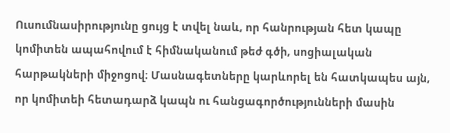Ուսումնասիրությունը ցույց է տվել նաև, որ հանրության հետ կապը կոմիտեն ապահովում է հիմնականում թեժ գծի, սոցիալական հարթակների միջոցով։ Մասնագետները կարևորել են հատկապես այն, որ կոմիտեի հետադարձ կապն ու հանցագործությունների մասին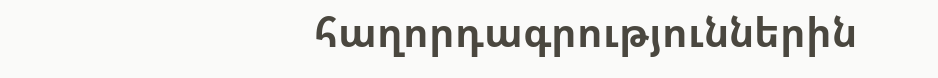հաղորդագրություններին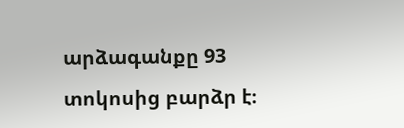արձագանքը 93 տոկոսից բարձր է։